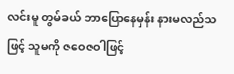လင်းမူ တွမ်ခယ် ဘာပြောနေမှန်း နားမလည်သဖြင့် သူမကို ဇဝေဇဝါဖြင့်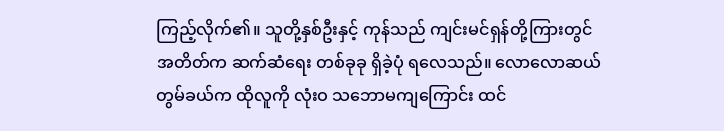ကြည့်လိုက်၏။ သူတို့နှစ်ဦးနှင့် ကုန်သည် ကျင်းမင်ရှန်တို့ကြားတွင် အတိတ်က ဆက်ဆံရေး တစ်ခုခု ရှိခဲ့ပုံ ရလေသည်။ လောလောဆယ် တွမ်ခယ်က ထိုလူကို လုံးဝ သဘောမကျကြောင်း ထင်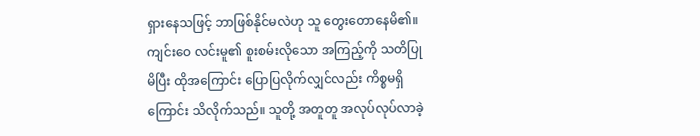ရှားနေသဖြင့် ဘာဖြစ်နိုင်မလဲဟု သူ တွေးတောနေမိ၏။
ကျင်းဝေ လင်းမူ၏ စူးစမ်းလိုသော အကြည့်ကို သတိပြုမိပြီး ထိုအကြောင်း ပြောပြလိုက်လျှင်လည်း ကိစ္စမရှိကြောင်း သိလိုက်သည်။ သူတို့ အတူတူ အလုပ်လုပ်လာခဲ့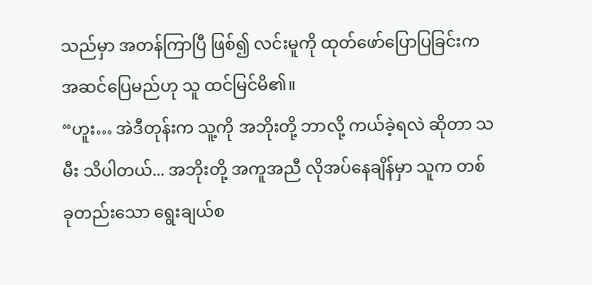သည်မှာ အတန်ကြာပြီ ဖြစ်၍ လင်းမူကို ထုတ်ဖော်ပြောပြခြင်းက အဆင်ပြေမည်ဟု သူ ထင်မြင်မိ၏။
“ဟူး… အဲဒီတုန်းက သူ့ကို အဘိုးတို့ ဘာလို့ ကယ်ခဲ့ရလဲ ဆိုတာ သမီး သိပါတယ်... အဘိုးတို့ အကူအညီ လိုအပ်နေချိန်မှာ သူက တစ်ခုတည်းသော ရွေးချယ်စ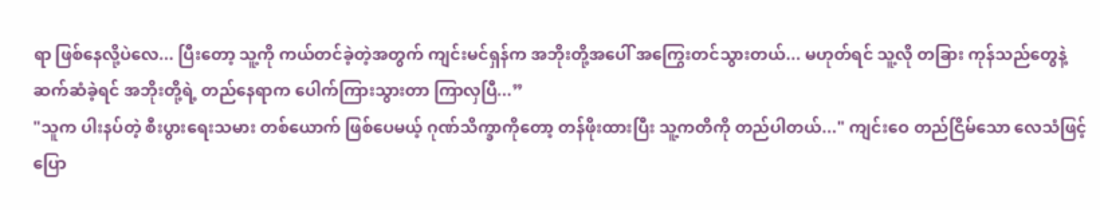ရာ ဖြစ်နေလို့ပဲလေ... ပြီးတော့ သူ့ကို ကယ်တင်ခဲ့တဲ့အတွက် ကျင်းမင်ရှန်က အဘိုးတို့အပေါ် အကြွေးတင်သွားတယ်... မဟုတ်ရင် သူ့လို တခြား ကုန်သည်တွေနဲ့ ဆက်ဆံခဲ့ရင် အဘိုးတို့ရဲ့ တည်နေရာက ပေါက်ကြားသွားတာ ကြာလှပြီ...”
"သူက ပါးနပ်တဲ့ စီးပွားရေးသမား တစ်ယောက် ဖြစ်ပေမယ့် ဂုဏ်သိက္ခာကိုတော့ တန်ဖိုးထားပြီး သူ့ကတိကို တည်ပါတယ်..." ကျင်းဝေ တည်ငြိမ်သော လေသံဖြင့် ပြော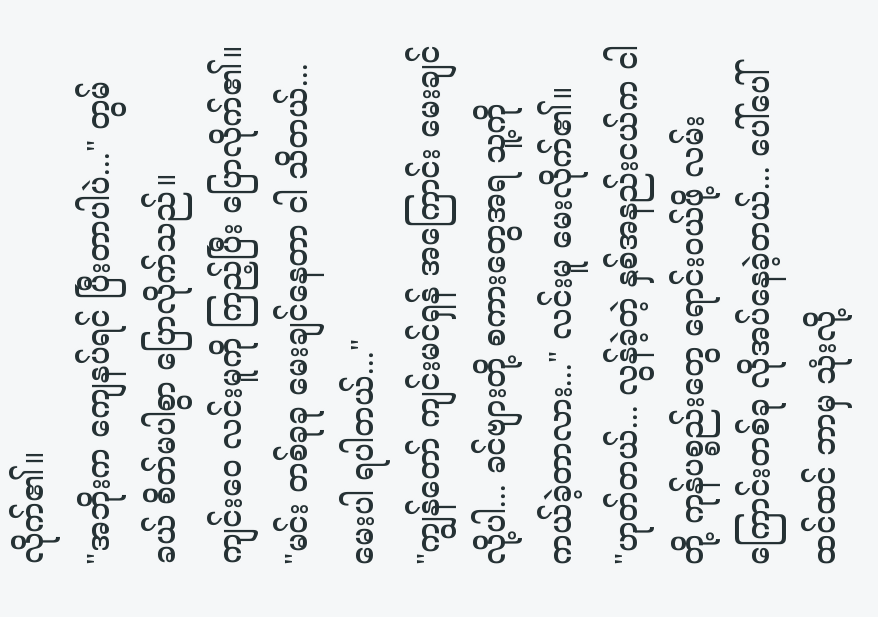လိုက်၏။
"အဘိုးက ကျေနပ်ရင် ပြီးတာပါပဲ..." တွမ်ခယ် စိတ်မပါစွာ ပြောလိုက်သည်။
ကျင်းဝေ လင်းမူကို ကြည့်ပြီး ပြောလိုက်၏။ "မင်း တစ်ခုခု မေးချင်နေတာ ငါ သိတယ်... မေးပါ ရပါတယ်..."
"ကျွန်တော် ကျင်းမင်ရှန် အကြောင်း မေးချင်လို့ပါ... ခင်ဗျားတို့ စကားတွေအရ သူ့ကို ကယ်ခဲ့တာလား..." လင်းမူ မေးလိုက်၏။
"ဟုတ်တယ်... လွန်ခဲ့တဲ့ နှစ်အနည်းငယ်က ငါတို့ ကုန်ပစ္စည်းတွေ ရောင်းဝယ်ဖို့ လမ်းကြောင်းတစ်ခု လိုအပ်နေခဲ့တယ်... ပေါ်ပေါ်ထင်ထင် ဘာမှ သုံးလို့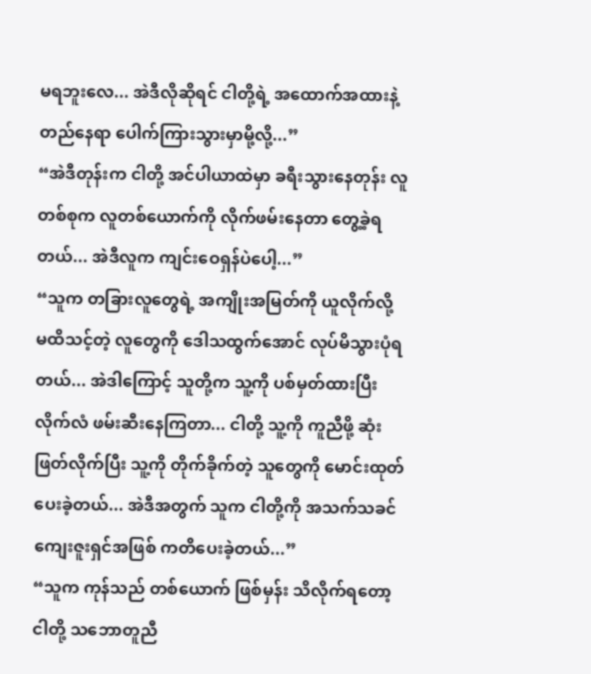မရဘူးလေ... အဲဒီလိုဆိုရင် ငါတို့ရဲ့ အထောက်အထားနဲ့ တည်နေရာ ပေါက်ကြားသွားမှာမို့လို့...”
“အဲဒီတုန်းက ငါတို့ အင်ပါယာထဲမှာ ခရီးသွားနေတုန်း လူတစ်စုက လူတစ်ယောက်ကို လိုက်ဖမ်းနေတာ တွေ့ခဲ့ရတယ်... အဲဒီလူက ကျင်းဝေရှန်ပဲပေါ့...”
“သူက တခြားလူတွေရဲ့ အကျိုးအမြတ်ကို ယူလိုက်လို့ မထိသင့်တဲ့ လူတွေကို ဒေါသထွက်အောင် လုပ်မိသွားပုံရတယ်... အဲဒါကြောင့် သူတို့က သူ့ကို ပစ်မှတ်ထားပြီး လိုက်လံ ဖမ်းဆီးနေကြတာ... ငါတို့ သူ့ကို ကူညီဖို့ ဆုံးဖြတ်လိုက်ပြီး သူ့ကို တိုက်ခိုက်တဲ့ သူတွေကို မောင်းထုတ်ပေးခဲ့တယ်... အဲဒီအတွက် သူက ငါတို့ကို အသက်သခင် ကျေးဇူးရှင်အဖြစ် ကတိပေးခဲ့တယ်...”
“သူက ကုန်သည် တစ်ယောက် ဖြစ်မှန်း သိလိုက်ရတော့ ငါတို့ သဘောတူညီ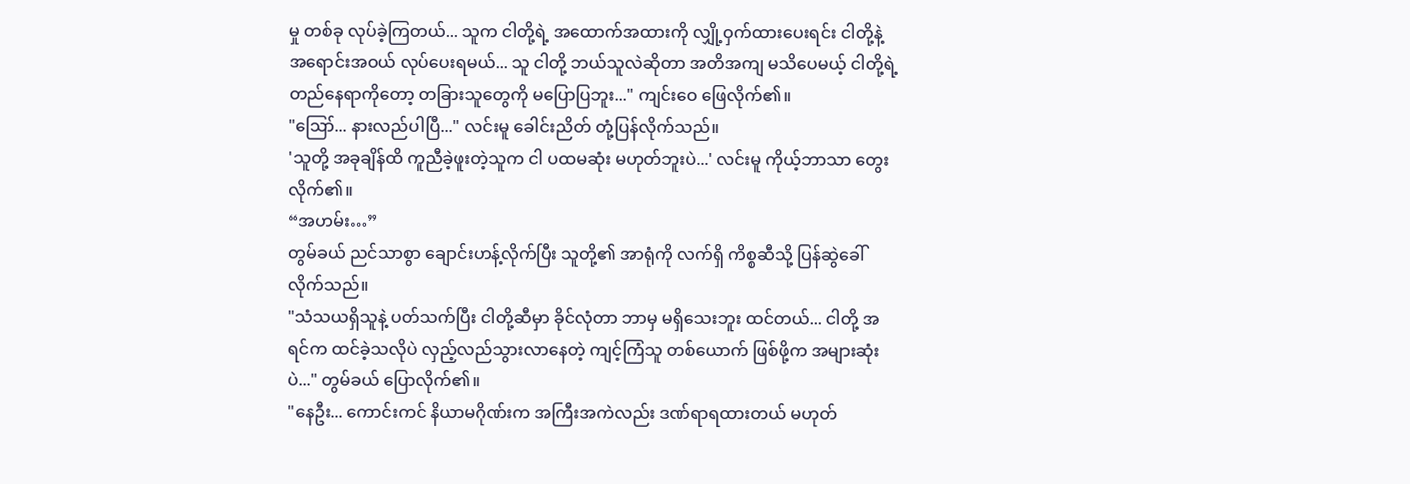မှု တစ်ခု လုပ်ခဲ့ကြတယ်... သူက ငါတို့ရဲ့ အထောက်အထားကို လျှို့ဝှက်ထားပေးရင်း ငါတို့နဲ့ အရောင်းအဝယ် လုပ်ပေးရမယ်... သူ ငါတို့ ဘယ်သူလဲဆိုတာ အတိအကျ မသိပေမယ့် ငါတို့ရဲ့ တည်နေရာကိုတော့ တခြားသူတွေကို မပြောပြဘူး..." ကျင်းဝေ ဖြေလိုက်၏။
"ဪ... နားလည်ပါပြီ..." လင်းမူ ခေါင်းညိတ် တုံ့ပြန်လိုက်သည်။
'သူတို့ အခုချိန်ထိ ကူညီခဲ့ဖူးတဲ့သူက ငါ ပထမဆုံး မဟုတ်ဘူးပဲ...' လင်းမူ ကိုယ့်ဘာသာ တွေးလိုက်၏။
“အဟမ်း…”
တွမ်ခယ် ညင်သာစွာ ချောင်းဟန့်လိုက်ပြီး သူတို့၏ အာရုံကို လက်ရှိ ကိစ္စဆီသို့ ပြန်ဆွဲခေါ်လိုက်သည်။
"သံသယရှိသူနဲ့ ပတ်သက်ပြီး ငါတို့ဆီမှာ ခိုင်လုံတာ ဘာမှ မရှိသေးဘူး ထင်တယ်... ငါတို့ အရင်က ထင်ခဲ့သလိုပဲ လှည့်လည်သွားလာနေတဲ့ ကျင့်ကြံသူ တစ်ယောက် ဖြစ်ဖို့က အများဆုံးပဲ..." တွမ်ခယ် ပြောလိုက်၏။
"နေဦး... ကောင်းကင် နိယာမဂိုဏ်းက အကြီးအကဲလည်း ဒဏ်ရာရထားတယ် မဟုတ်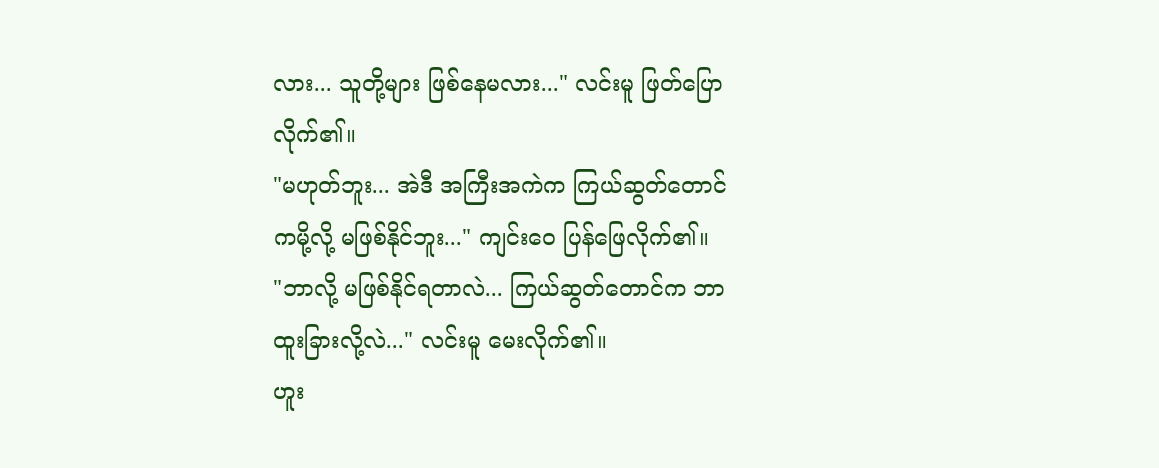လား... သူတို့များ ဖြစ်နေမလား..." လင်းမူ ဖြတ်ပြောလိုက်၏။
"မဟုတ်ဘူး... အဲဒီ အကြီးအကဲက ကြယ်ဆွတ်တောင်ကမို့လို့ မဖြစ်နိုင်ဘူး..." ကျင်းဝေ ပြန်ဖြေလိုက်၏။
"ဘာလို့ မဖြစ်နိုင်ရတာလဲ... ကြယ်ဆွတ်တောင်က ဘာထူးခြားလို့လဲ..." လင်းမူ မေးလိုက်၏။
ဟူး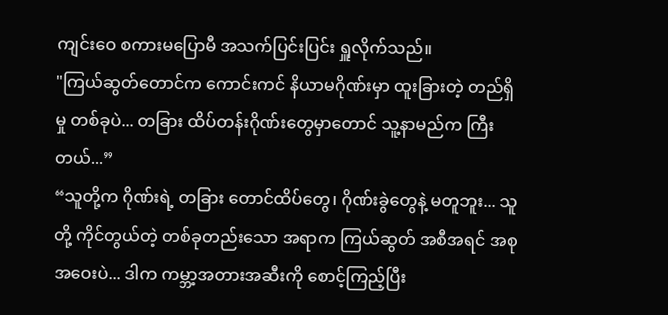ကျင်းဝေ စကားမပြောမီ အသက်ပြင်းပြင်း ရှူလိုက်သည်။
"ကြယ်ဆွတ်တောင်က ကောင်းကင် နိယာမဂိုဏ်းမှာ ထူးခြားတဲ့ တည်ရှိမှု တစ်ခုပဲ... တခြား ထိပ်တန်းဂိုဏ်းတွေမှာတောင် သူ့နာမည်က ကြီးတယ်...”
“သူတို့က ဂိုဏ်းရဲ့ တခြား တောင်ထိပ်တွေ၊ ဂိုဏ်းခွဲတွေနဲ့ မတူဘူး... သူတို့ ကိုင်တွယ်တဲ့ တစ်ခုတည်းသော အရာက ကြယ်ဆွတ် အစီအရင် အစုအဝေးပဲ... ဒါက ကမ္ဘာ့အတားအဆီးကို စောင့်ကြည့်ပြီး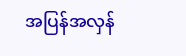အပြန်အလှန်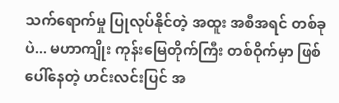သက်ရောက်မှု ပြုလုပ်နိုင်တဲ့ အထူး အစီအရင် တစ်ခုပဲ... မဟာကျိုး ကုန်းမြေတိုက်ကြီး တစ်ဝိုက်မှာ ဖြစ်ပေါ်နေတဲ့ ဟင်းလင်းပြင် အ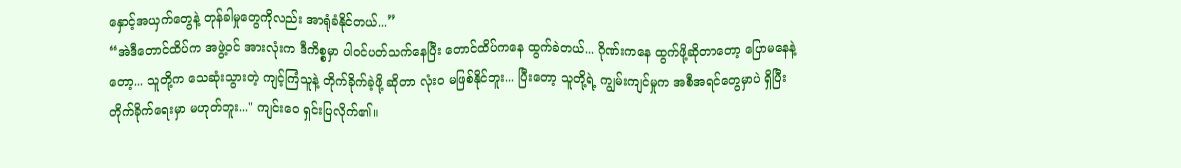နှောင့်အယှက်တွေနဲ့ တုန်ခါမှုတွေကိုလည်း အာရုံခံနိုင်တယ်...”
“အဲဒီတောင်ထိပ်က အဖွဲ့ဝင် အားလုံးက ဒီကိစ္စမှာ ပါဝင်ပတ်သက်နေပြီး တောင်ထိပ်ကနေ ထွက်ခဲတယ်... ဂိုဏ်းကနေ ထွက်ဖို့ဆိုတာတော့ ပြောမနေနဲ့တော့... သူတို့က သေဆုံးသွားတဲ့ ကျင့်ကြံသူနဲ့ တိုက်ခိုက်ခဲ့ဖို့ ဆိုတာ လုံးဝ မဖြစ်နိုင်ဘူး... ပြီးတော့ သူတို့ရဲ့ ကျွမ်းကျင်မှုက အစီအရင်တွေမှာပဲ ရှိပြီး တိုက်ခိုက်ရေးမှာ မဟုတ်ဘူး..." ကျင်းဝေ ရှင်းပြလိုက်၏။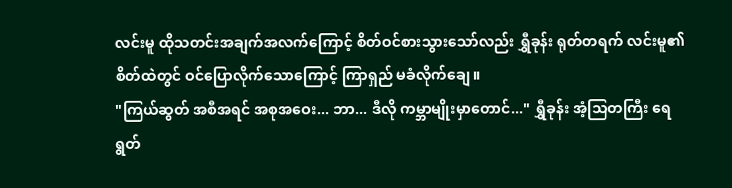လင်းမူ ထိုသတင်းအချက်အလက်ကြောင့် စိတ်ဝင်စားသွားသော်လည်း ရွှီခုန်း ရုတ်တရက် လင်းမူ၏ စိတ်ထဲတွင် ဝင်ပြောလိုက်သောကြောင့် ကြာရှည် မခံလိုက်ချေ။
"ကြယ်ဆွတ် အစီအရင် အစုအဝေး... ဘာ... ဒီလို ကမ္ဘာမျိုးမှာတောင်..." ရွှီခုန်း အံ့သြတကြီး ရေရွတ်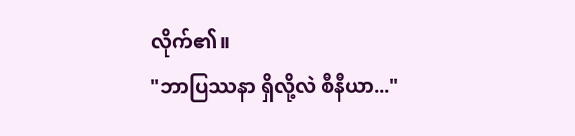လိုက်၏။
"ဘာပြဿနာ ရှိလို့လဲ စီနီယာ..."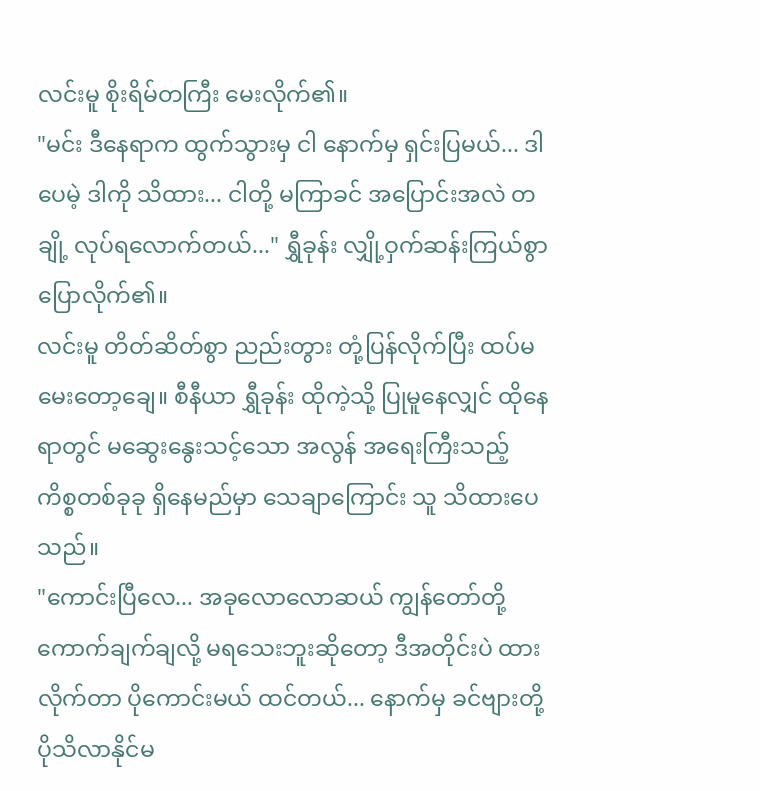လင်းမူ စိုးရိမ်တကြီး မေးလိုက်၏။
"မင်း ဒီနေရာက ထွက်သွားမှ ငါ နောက်မှ ရှင်းပြမယ်... ဒါပေမဲ့ ဒါကို သိထား... ငါတို့ မကြာခင် အပြောင်းအလဲ တချို့ လုပ်ရလောက်တယ်..." ရွှီခုန်း လျှို့ဝှက်ဆန်းကြယ်စွာ ပြောလိုက်၏။
လင်းမူ တိတ်ဆိတ်စွာ ညည်းတွား တုံ့ပြန်လိုက်ပြီး ထပ်မမေးတော့ချေ။ စီနီယာ ရွှီခုန်း ထိုကဲ့သို့ ပြုမူနေလျှင် ထိုနေရာတွင် မဆွေးနွေးသင့်သော အလွန် အရေးကြီးသည့် ကိစ္စတစ်ခုခု ရှိနေမည်မှာ သေချာကြောင်း သူ သိထားပေသည်။
"ကောင်းပြီလေ... အခုလောလောဆယ် ကျွန်တော်တို့ ကောက်ချက်ချလို့ မရသေးဘူးဆိုတော့ ဒီအတိုင်းပဲ ထားလိုက်တာ ပိုကောင်းမယ် ထင်တယ်... နောက်မှ ခင်ဗျားတို့ ပိုသိလာနိုင်မ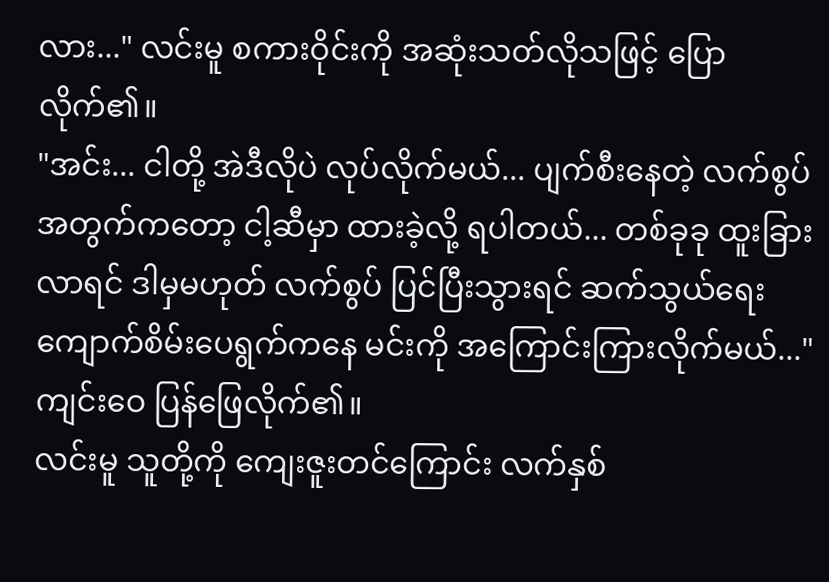လား..." လင်းမူ စကားဝိုင်းကို အဆုံးသတ်လိုသဖြင့် ပြောလိုက်၏။
"အင်း... ငါတို့ အဲဒီလိုပဲ လုပ်လိုက်မယ်... ပျက်စီးနေတဲ့ လက်စွပ်အတွက်ကတော့ ငါ့ဆီမှာ ထားခဲ့လို့ ရပါတယ်... တစ်ခုခု ထူးခြားလာရင် ဒါမှမဟုတ် လက်စွပ် ပြင်ပြီးသွားရင် ဆက်သွယ်ရေး ကျောက်စိမ်းပေရွက်ကနေ မင်းကို အကြောင်းကြားလိုက်မယ်..." ကျင်းဝေ ပြန်ဖြေလိုက်၏။
လင်းမူ သူတို့ကို ကျေးဇူးတင်ကြောင်း လက်နှစ်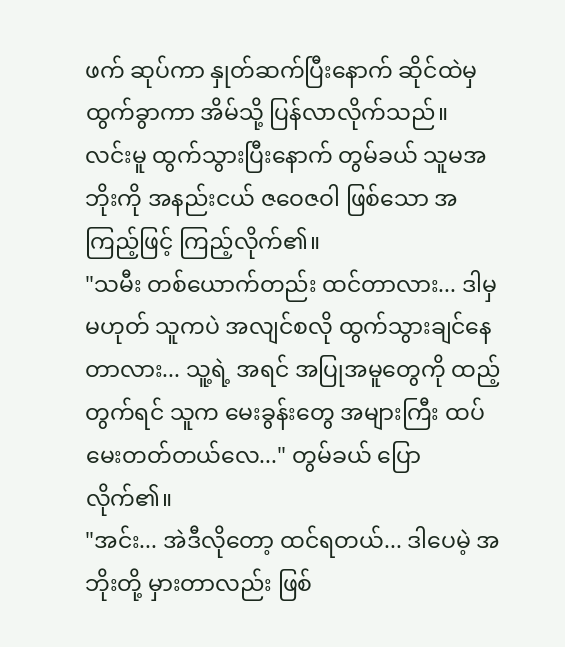ဖက် ဆုပ်ကာ နှုတ်ဆက်ပြီးနောက် ဆိုင်ထဲမှ ထွက်ခွာကာ အိမ်သို့ ပြန်လာလိုက်သည်။
လင်းမူ ထွက်သွားပြီးနောက် တွမ်ခယ် သူမအဘိုးကို အနည်းငယ် ဇဝေဇဝါ ဖြစ်သော အကြည့်ဖြင့် ကြည့်လိုက်၏။
"သမီး တစ်ယောက်တည်း ထင်တာလား... ဒါမှမဟုတ် သူကပဲ အလျင်စလို ထွက်သွားချင်နေတာလား... သူ့ရဲ့ အရင် အပြုအမူတွေကို ထည့်တွက်ရင် သူက မေးခွန်းတွေ အများကြီး ထပ်မေးတတ်တယ်လေ..." တွမ်ခယ် ပြောလိုက်၏။
"အင်း... အဲဒီလိုတော့ ထင်ရတယ်... ဒါပေမဲ့ အဘိုးတို့ မှားတာလည်း ဖြစ်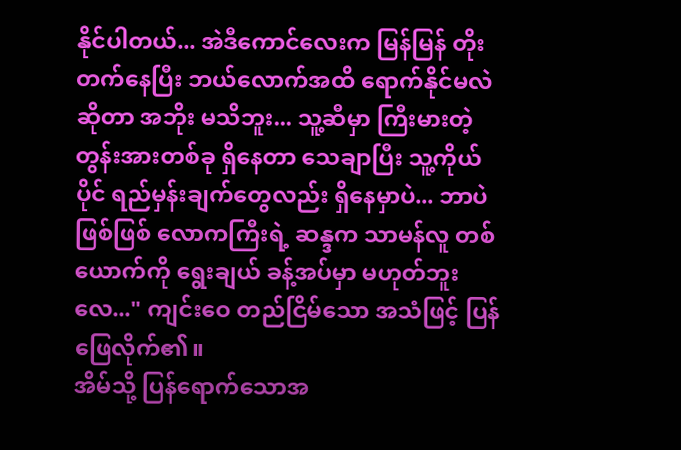နိုင်ပါတယ်... အဲဒီကောင်လေးက မြန်မြန် တိုးတက်နေပြီး ဘယ်လောက်အထိ ရောက်နိုင်မလဲ ဆိုတာ အဘိုး မသိဘူး... သူ့ဆီမှာ ကြီးမားတဲ့ တွန်းအားတစ်ခု ရှိနေတာ သေချာပြီး သူ့ကိုယ်ပိုင် ရည်မှန်းချက်တွေလည်း ရှိနေမှာပဲ... ဘာပဲဖြစ်ဖြစ် လောကကြီးရဲ့ ဆန္ဒက သာမန်လူ တစ်ယောက်ကို ရွေးချယ် ခန့်အပ်မှာ မဟုတ်ဘူးလေ..." ကျင်းဝေ တည်ငြိမ်သော အသံဖြင့် ပြန်ဖြေလိုက်၏။
အိမ်သို့ ပြန်ရောက်သောအ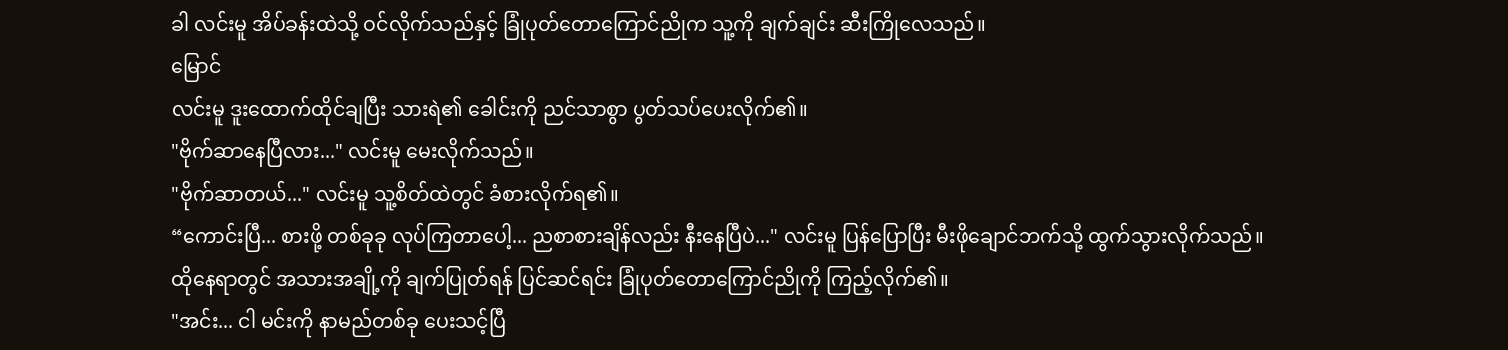ခါ လင်းမူ အိပ်ခန်းထဲသို့ ဝင်လိုက်သည်နှင့် ခြုံပုတ်တောကြောင်ညိုက သူ့ကို ချက်ချင်း ဆီးကြိုလေသည်။
မြောင်
လင်းမူ ဒူးထောက်ထိုင်ချပြီး သားရဲ၏ ခေါင်းကို ညင်သာစွာ ပွတ်သပ်ပေးလိုက်၏။
"ဗိုက်ဆာနေပြီလား..." လင်းမူ မေးလိုက်သည်။
"ဗိုက်ဆာတယ်..." လင်းမူ သူ့စိတ်ထဲတွင် ခံစားလိုက်ရ၏။
“ကောင်းပြီ... စားဖို့ တစ်ခုခု လုပ်ကြတာပေါ့... ညစာစားချိန်လည်း နီးနေပြီပဲ..." လင်းမူ ပြန်ပြောပြီး မီးဖိုချောင်ဘက်သို့ ထွက်သွားလိုက်သည်။
ထိုနေရာတွင် အသားအချို့ကို ချက်ပြုတ်ရန် ပြင်ဆင်ရင်း ခြုံပုတ်တောကြောင်ညိုကို ကြည့်လိုက်၏။
"အင်း... ငါ မင်းကို နာမည်တစ်ခု ပေးသင့်ပြီ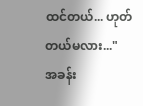ထင်တယ်... ဟုတ်တယ်မလား..."
အခန်း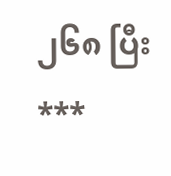၂၆၈ ပြီး
***